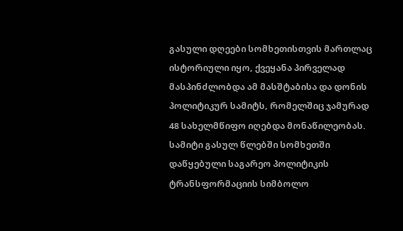გასული დღეები სომხეთისთვის მართლაც ისტორიული იყო, ქვეყანა პირველად მასპინძლობდა ამ მასშტაბისა და დონის პოლიტიკურ სამიტს, რომელშიც ჯამურად 48 სახელმწიფო იღებდა მონაწილეობას.
სამიტი გასულ წლებში სომხეთში დაწყებული საგარეო პოლიტიკის ტრანსფორმაციის სიმბოლო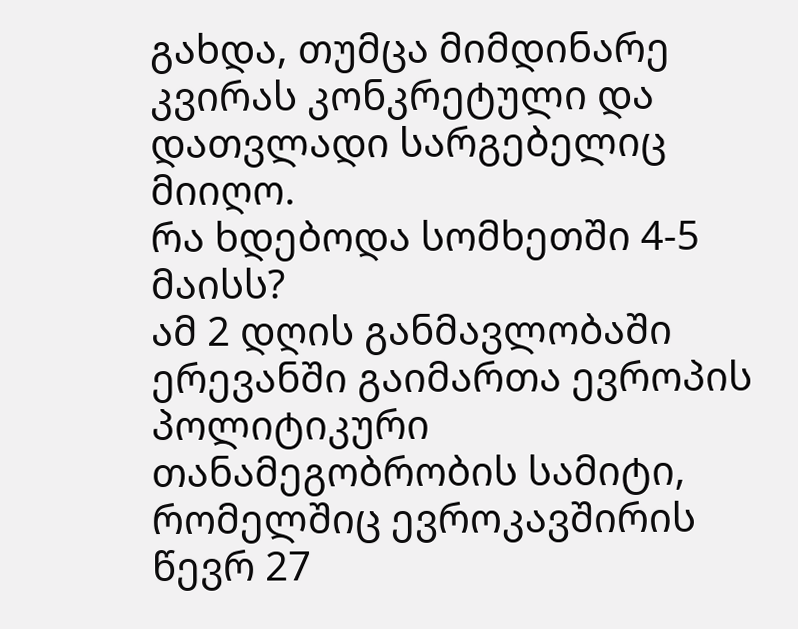გახდა, თუმცა მიმდინარე კვირას კონკრეტული და დათვლადი სარგებელიც მიიღო.
რა ხდებოდა სომხეთში 4-5 მაისს?
ამ 2 დღის განმავლობაში ერევანში გაიმართა ევროპის პოლიტიკური თანამეგობრობის სამიტი, რომელშიც ევროკავშირის წევრ 27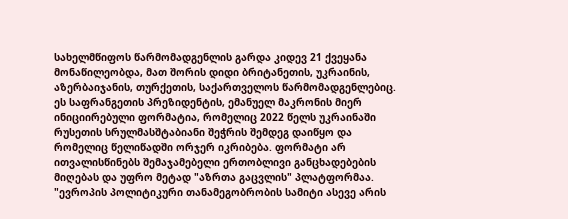სახელმწიფოს წარმომადგენლის გარდა კიდევ 21 ქვეყანა მონაწილეობდა, მათ შორის დიდი ბრიტანეთის, უკრაინის, აზერბაიჯანის, თურქეთის, საქართველოს წარმომადგენლებიც.
ეს საფრანგეთის პრეზიდენტის, ემანუელ მაკრონის მიერ ინიციირებული ფორმატია, რომელიც 2022 წელს უკრაინაში რუსეთის სრულმასშტაბიანი შეჭრის შემდეგ დაიწყო და რომელიც წელიწადში ორჯერ იკრიბება. ფორმატი არ ითვალისწინებს შემაჯამებელი ერთობლივი განცხადებების მიღებას და უფრო მეტად "აზრთა გაცვლის" პლატფორმაა.
"ევროპის პოლიტიკური თანამეგობრობის სამიტი ასევე არის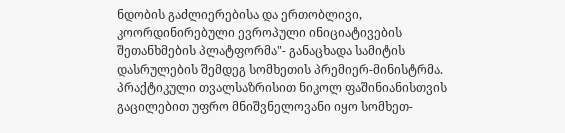ნდობის გაძლიერებისა და ერთობლივი, კოორდინირებული ევროპული ინიციატივების შეთანხმების პლატფორმა"- განაცხადა სამიტის დასრულების შემდეგ სომხეთის პრემიერ-მინისტრმა.
პრაქტიკული თვალსაზრისით ნიკოლ ფაშინიანისთვის გაცილებით უფრო მნიშვნელოვანი იყო სომხეთ-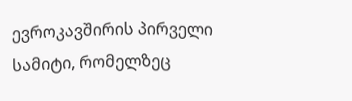ევროკავშირის პირველი სამიტი, რომელზეც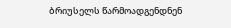ბრიუსელს წარმოადგენდნენ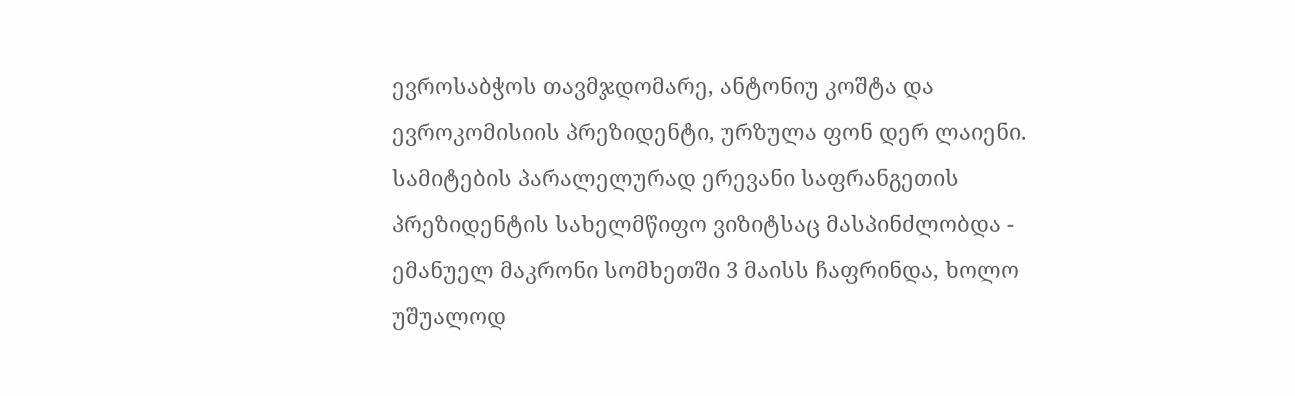ევროსაბჭოს თავმჯდომარე, ანტონიუ კოშტა და ევროკომისიის პრეზიდენტი, ურზულა ფონ დერ ლაიენი.
სამიტების პარალელურად ერევანი საფრანგეთის პრეზიდენტის სახელმწიფო ვიზიტსაც მასპინძლობდა - ემანუელ მაკრონი სომხეთში 3 მაისს ჩაფრინდა, ხოლო უშუალოდ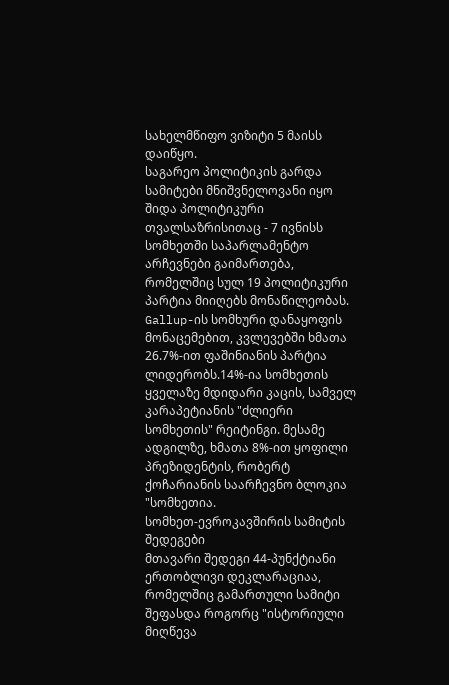სახელმწიფო ვიზიტი 5 მაისს დაიწყო.
საგარეო პოლიტიკის გარდა სამიტები მნიშვნელოვანი იყო შიდა პოლიტიკური თვალსაზრისითაც - 7 ივნისს სომხეთში საპარლამენტო არჩევნები გაიმართება, რომელშიც სულ 19 პოლიტიკური პარტია მიიღებს მონაწილეობას.
Gallup-ის სომხური დანაყოფის მონაცემებით, კვლევებში ხმათა 26.7%-ით ფაშინიანის პარტია ლიდერობს.14%-ია სომხეთის ყველაზე მდიდარი კაცის, სამველ კარაპეტიანის "ძლიერი სომხეთის" რეიტინგი. მესამე ადგილზე, ხმათა 8%-ით ყოფილი პრეზიდენტის, რობერტ ქოჩარიანის საარჩევნო ბლოკია "სომხეთია.
სომხეთ-ევროკავშირის სამიტის შედეგები
მთავარი შედეგი 44-პუნქტიანი ერთობლივი დეკლარაციაა, რომელშიც გამართული სამიტი შეფასდა როგორც "ისტორიული მიღწევა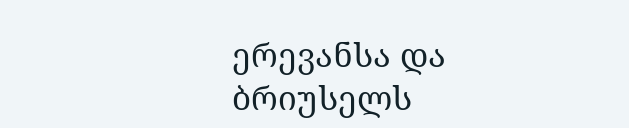ერევანსა და ბრიუსელს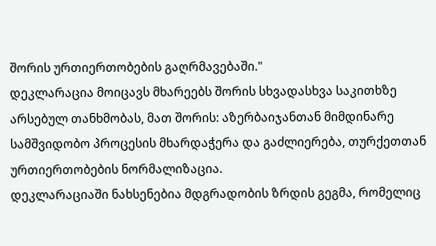შორის ურთიერთობების გაღრმავებაში."
დეკლარაცია მოიცავს მხარეებს შორის სხვადასხვა საკითხზე არსებულ თანხმობას, მათ შორის: აზერბაიჯანთან მიმდინარე სამშვიდობო პროცესის მხარდაჭერა და გაძლიერება, თურქეთთან ურთიერთობების ნორმალიზაცია.
დეკლარაციაში ნახსენებია მდგრადობის ზრდის გეგმა, რომელიც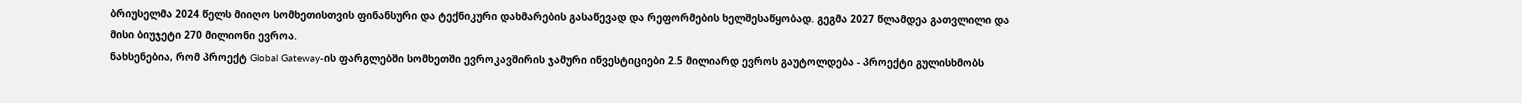ბრიუსელმა 2024 წელს მიიღო სომხეთისთვის ფინანსური და ტექნიკური დახმარების გასაწევად და რეფორმების ხელშესაწყობად. გეგმა 2027 წლამდეა გათვლილი და მისი ბიუჯეტი 270 მილიონი ევროა.
ნახსენებია, რომ პროექტ Global Gateway-ის ფარგლებში სომხეთში ევროკავშირის ჯამური ინვესტიციები 2.5 მილიარდ ევროს გაუტოლდება - პროექტი გულისხმობს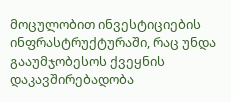მოცულობით ინვესტიციების ინფრასტრუქტურაში, რაც უნდა გააუმჯობესოს ქვეყნის დაკავშირებადობა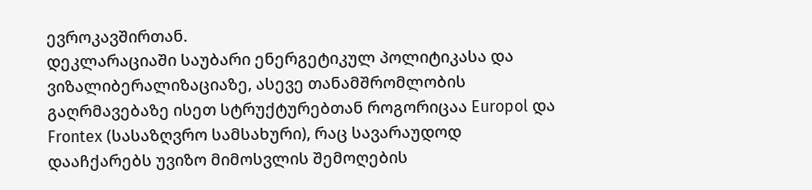ევროკავშირთან.
დეკლარაციაში საუბარი ენერგეტიკულ პოლიტიკასა და ვიზალიბერალიზაციაზე, ასევე თანამშრომლობის გაღრმავებაზე ისეთ სტრუქტურებთან როგორიცაა Europol და Frontex (სასაზღვრო სამსახური), რაც სავარაუდოდ დააჩქარებს უვიზო მიმოსვლის შემოღების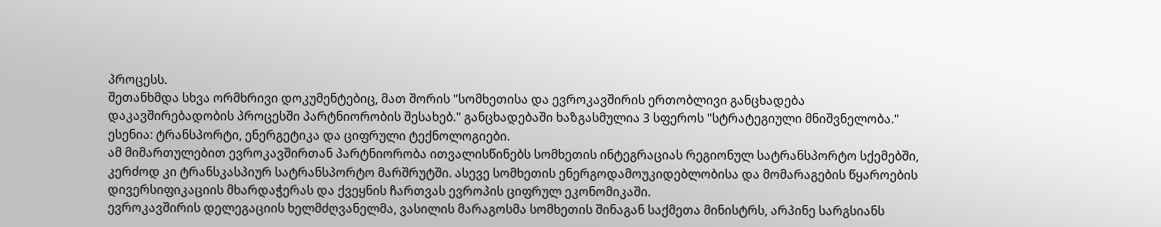პროცესს.
შეთანხმდა სხვა ორმხრივი დოკუმენტებიც, მათ შორის "სომხეთისა და ევროკავშირის ერთობლივი განცხადება დაკავშირებადობის პროცესში პარტნიორობის შესახებ." განცხადებაში ხაზგასმულია 3 სფეროს "სტრატეგიული მნიშვნელობა." ესენია: ტრანსპორტი, ენერგეტიკა და ციფრული ტექნოლოგიები.
ამ მიმართულებით ევროკავშირთან პარტნიორობა ითვალისწინებს სომხეთის ინტეგრაციას რეგიონულ სატრანსპორტო სქემებში, კერძოდ კი ტრანსკასპიურ სატრანსპორტო მარშრუტში. ასევე სომხეთის ენერგოდამოუკიდებლობისა და მომარაგების წყაროების დივერსიფიკაციის მხარდაჭერას და ქვეყნის ჩართვას ევროპის ციფრულ ეკონომიკაში.
ევროკავშირის დელეგაციის ხელმძღვანელმა, ვასილის მარაგოსმა სომხეთის შინაგან საქმეთა მინისტრს, არპინე სარგსიანს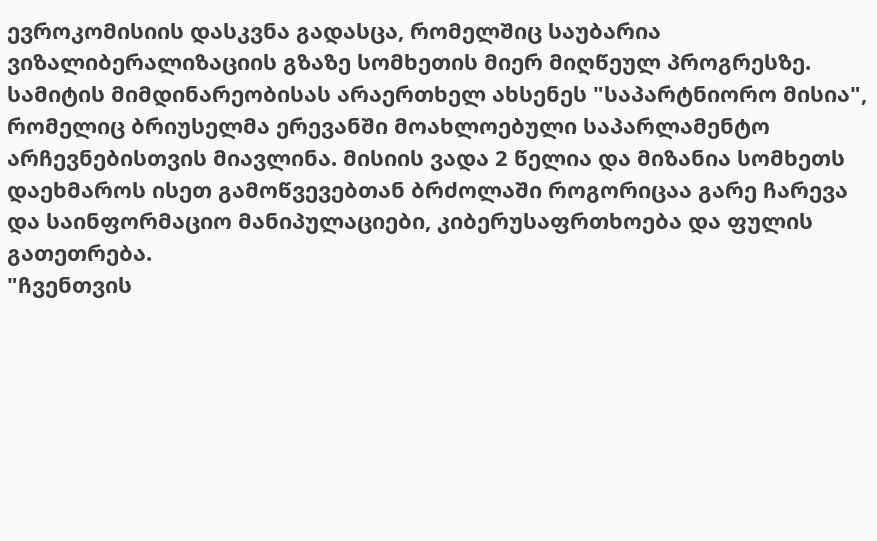ევროკომისიის დასკვნა გადასცა, რომელშიც საუბარია ვიზალიბერალიზაციის გზაზე სომხეთის მიერ მიღწეულ პროგრესზე.
სამიტის მიმდინარეობისას არაერთხელ ახსენეს "საპარტნიორო მისია", რომელიც ბრიუსელმა ერევანში მოახლოებული საპარლამენტო არჩევნებისთვის მიავლინა. მისიის ვადა 2 წელია და მიზანია სომხეთს დაეხმაროს ისეთ გამოწვევებთან ბრძოლაში როგორიცაა გარე ჩარევა და საინფორმაციო მანიპულაციები, კიბერუსაფრთხოება და ფულის გათეთრება.
"ჩვენთვის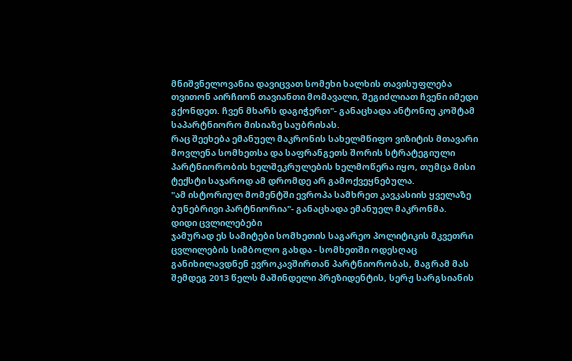მნიშვნელოვანია დავიცვათ სომეხი ხალხის თავისუფლება თვითონ აირჩიონ თავიანთი მომავალი, შეგიძლიათ ჩვენი იმედი გქონდეთ. ჩვენ მხარს დაგიჭერთ"- განაცხადა ანტონიუ კოშტამ საპარტნიორო მისიაზე საუბრისას.
რაც შეეხება ემანუელ მაკრონის სახელმწიფო ვიზიტის მთავარი მოვლენა სომხეთსა და საფრანგეთს შორის სტრატეგიული პარტნიორობის ხელშეკრულების ხელმოწერა იყო, თუმცა მისი ტექსტი საჯაროდ ამ დრომდე არ გამოქვეყნებულა.
"ამ ისტორიულ მომენტში ევროპა სამხრეთ კავკასიის ყველაზე ბუნებრივი პარტნიორია"- განაცხადა ემანუელ მაკრონმა.
დიდი ცვლილებები
ჯამურად ეს სამიტები სომხეთის საგარეო პოლიტიკის მკვეთრი ცვლილების სიმბოლო გახდა - სომხეთში ოდესღაც განიხილავდნენ ევროკავშირთან პარტნიორობას, მაგრამ მას შემდეგ 2013 წელს მაშინდელი პრეზიდენტის, სერჟ სარგსიანის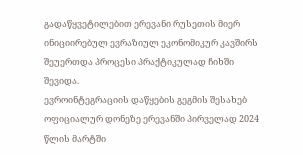გადაწყვეტილებით ერევანი რუსეთის მიერ ინიციირებულ ევრაზიულ ეკონომიკურ კავშირს შეუერთდა პროცესი პრაქტიკულად ჩიხში შევიდა.
ევროინტეგრაციის დაწყების გეგმის შესახებ ოფიციალურ დონეზე ერევანში პირველად 2024 წლის მარტში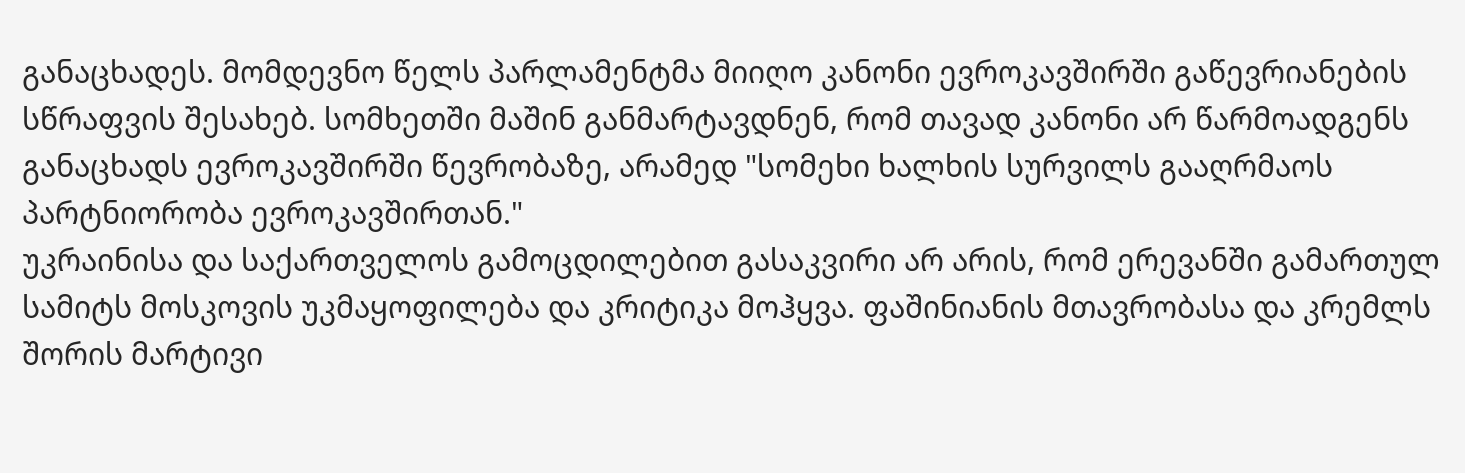განაცხადეს. მომდევნო წელს პარლამენტმა მიიღო კანონი ევროკავშირში გაწევრიანების სწრაფვის შესახებ. სომხეთში მაშინ განმარტავდნენ, რომ თავად კანონი არ წარმოადგენს განაცხადს ევროკავშირში წევრობაზე, არამედ "სომეხი ხალხის სურვილს გააღრმაოს პარტნიორობა ევროკავშირთან."
უკრაინისა და საქართველოს გამოცდილებით გასაკვირი არ არის, რომ ერევანში გამართულ სამიტს მოსკოვის უკმაყოფილება და კრიტიკა მოჰყვა. ფაშინიანის მთავრობასა და კრემლს შორის მარტივი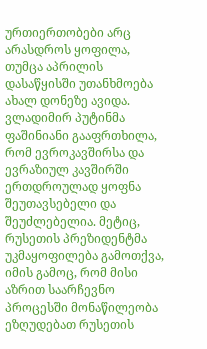ურთიერთობები არც არასდროს ყოფილა, თუმცა აპრილის დასაწყისში უთანხმოება ახალ დონეზე ავიდა.
ვლადიმირ პუტინმა ფაშინიანი გააფრთხილა, რომ ევროკავშირსა და ევრაზიულ კავშირში ერთდროულად ყოფნა შეუთავსებელი და შეუძლებელია. მეტიც, რუსეთის პრეზიდენტმა უკმაყოფილება გამოთქვა, იმის გამოც, რომ მისი აზრით საარჩევნო პროცესში მონაწილეობა ეზღუდებათ რუსეთის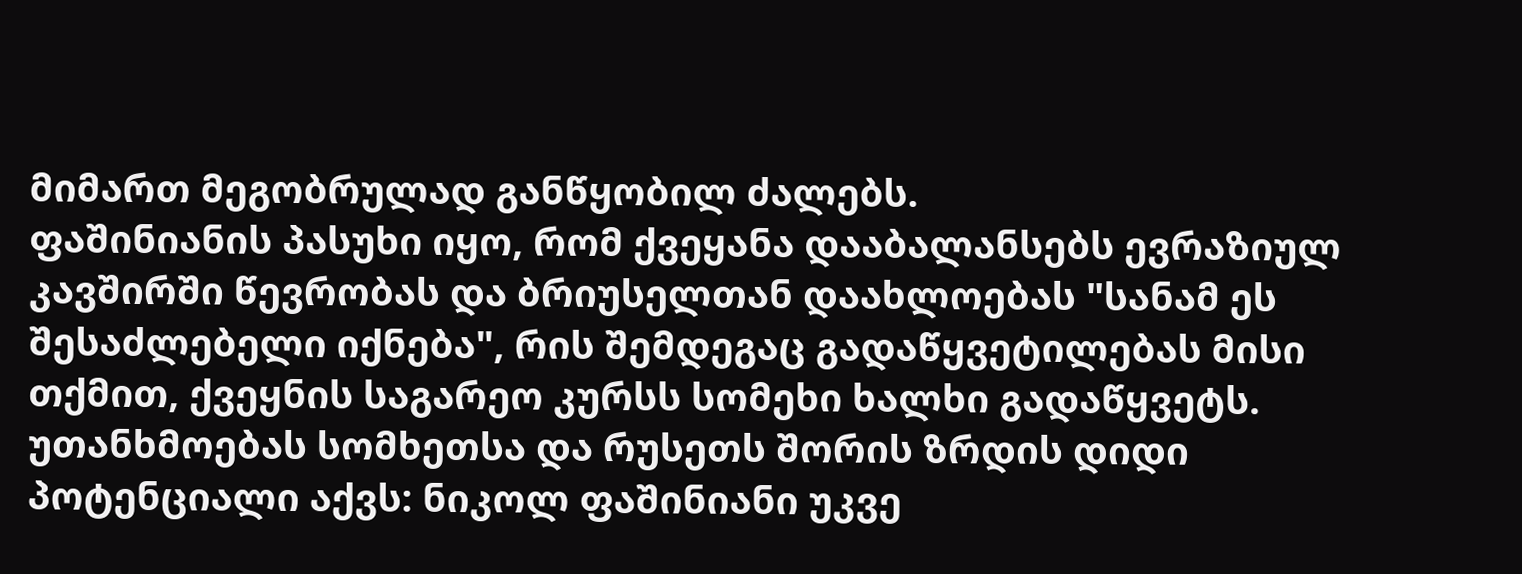მიმართ მეგობრულად განწყობილ ძალებს.
ფაშინიანის პასუხი იყო, რომ ქვეყანა დააბალანსებს ევრაზიულ კავშირში წევრობას და ბრიუსელთან დაახლოებას "სანამ ეს შესაძლებელი იქნება", რის შემდეგაც გადაწყვეტილებას მისი თქმით, ქვეყნის საგარეო კურსს სომეხი ხალხი გადაწყვეტს.
უთანხმოებას სომხეთსა და რუსეთს შორის ზრდის დიდი პოტენციალი აქვს: ნიკოლ ფაშინიანი უკვე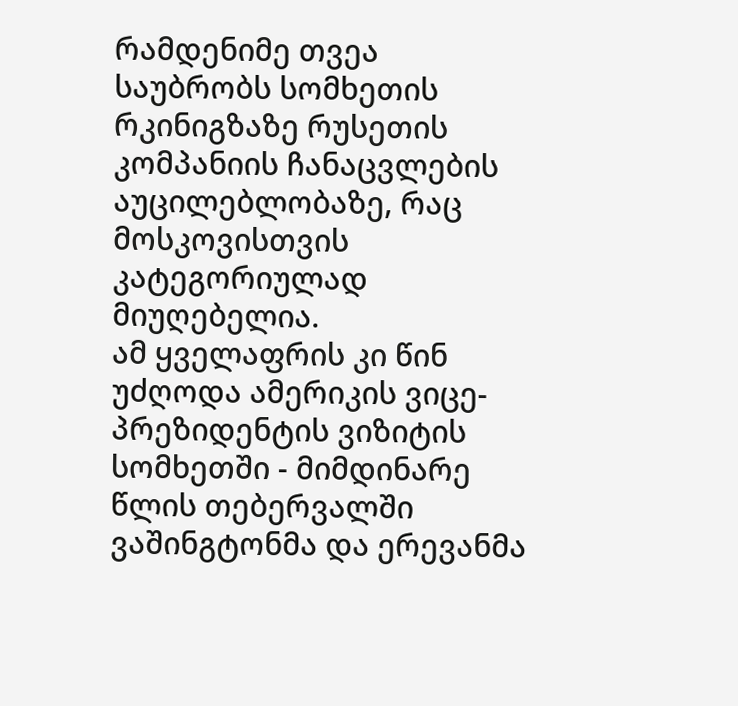რამდენიმე თვეა საუბრობს სომხეთის რკინიგზაზე რუსეთის კომპანიის ჩანაცვლების აუცილებლობაზე, რაც მოსკოვისთვის კატეგორიულად მიუღებელია.
ამ ყველაფრის კი წინ უძღოდა ამერიკის ვიცე-პრეზიდენტის ვიზიტის სომხეთში - მიმდინარე წლის თებერვალში ვაშინგტონმა და ერევანმა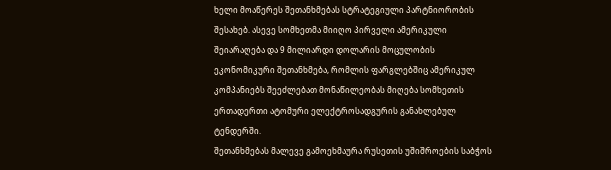ხელი მოაწერეს შეთანხმებას სტრატეგიული პარტნიორობის შესახებ. ასევე სომხეთმა მიიღო პირველი ამერიკული შეიარაღება და 9 მილიარდი დოლარის მოცულობის ეკონომიკური შეთანხმება, რომლის ფარგლებშიც ამერიკულ კომპანიებს შეეძლებათ მონაწილეობას მიღება სომხეთის ერთადერთი ატომური ელექტროსადგურის განახლებულ ტენდერში.
შეთანხმებას მალევე გამოეხმაურა რუსეთის უშიშროების საბჭოს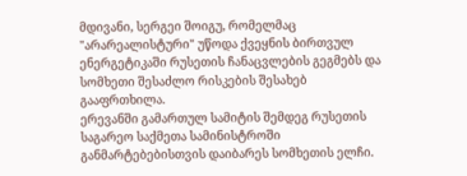მდივანი, სერგეი შოიგუ, რომელმაც "არარეალისტური" უწოდა ქვეყნის ბირთვულ ენერგეტიკაში რუსეთის ჩანაცვლების გეგმებს და სომხეთი შესაძლო რისკების შესახებ გააფრთხილა.
ერევანში გამართულ სამიტის შემდეგ რუსეთის საგარეო საქმეთა სამინისტროში განმარტებებისთვის დაიბარეს სომხეთის ელჩი.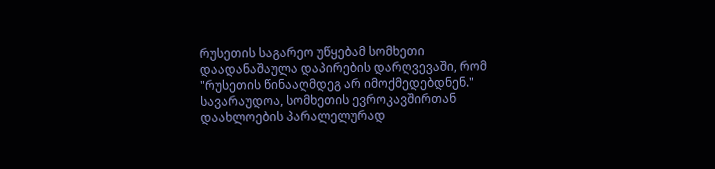რუსეთის საგარეო უწყებამ სომხეთი დაადანაშაულა დაპირების დარღვევაში, რომ "რუსეთის წინააღმდეგ არ იმოქმედებდნენ."
სავარაუდოა, სომხეთის ევროკავშირთან დაახლოების პარალელურად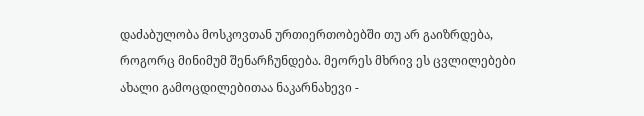დაძაბულობა მოსკოვთან ურთიერთობებში თუ არ გაიზრდება, როგორც მინიმუმ შენარჩუნდება. მეორეს მხრივ ეს ცვლილებები ახალი გამოცდილებითაა ნაკარნახევი -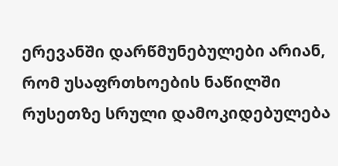ერევანში დარწმუნებულები არიან, რომ უსაფრთხოების ნაწილში რუსეთზე სრული დამოკიდებულება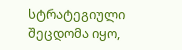სტრატეგიული შეცდომა იყო,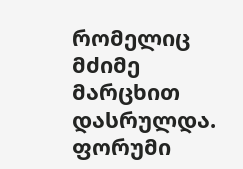რომელიც მძიმე მარცხით დასრულდა.
ფორუმი